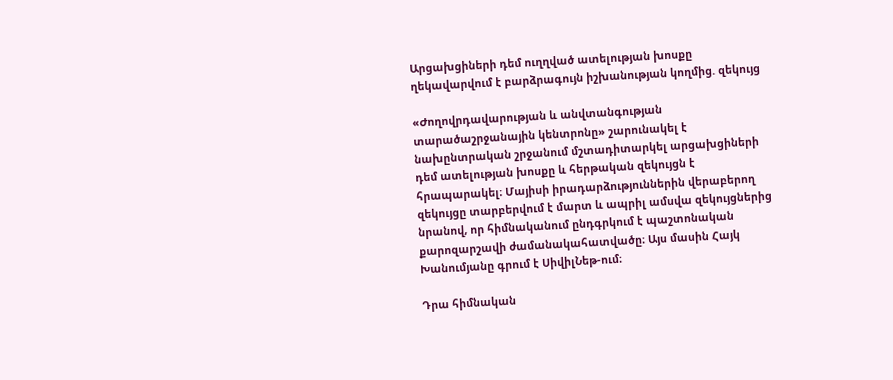Արցախցիների դեմ ուղղված ատելության խոսքը ղեկավարվում է բարձրագույն իշխանության կողմից. զեկույց

«Ժողովրդավարության և անվտանգության տարածաշրջանային կենտրոնը» շարունակել է նախընտրական շրջանում մշտադիտարկել արցախցիների դեմ ատելության խոսքը և հերթական զեկույցն է հրապարակել։ Մայիսի իրադարձություններին վերաբերող զեկույցը տարբերվում է մարտ և ապրիլ ամսվա զեկույցներից նրանով, որ հիմնականում ընդգրկում է պաշտոնական քարոզարշավի ժամանակահատվածը։ Այս մասին Հայկ Խանումյանը գրում է ՍիվիլՆեթ-ում։

Դրա հիմնական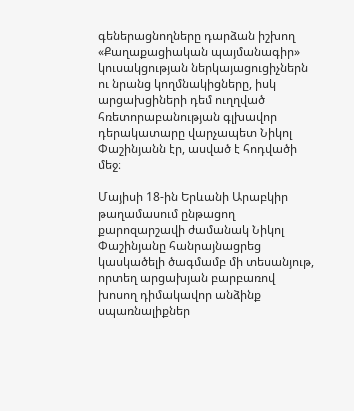գեներացնողները դարձան իշխող «Քաղաքացիական պայմանագիր» կուսակցության ներկայացուցիչներն ու նրանց կողմնակիցները, իսկ արցախցիների դեմ ուղղված հռետորաբանության գլխավոր դերակատարը վարչապետ Նիկոլ Փաշինյանն էր, ասված է հոդվածի մեջ։

Մայիսի 18-ին Երևանի Արաբկիր թաղամասում ընթացող քարոզարշավի ժամանակ Նիկոլ Փաշինյանը հանրայնացրեց կասկածելի ծագմամբ մի տեսանյութ, որտեղ արցախյան բարբառով խոսող դիմակավոր անձինք սպառնալիքներ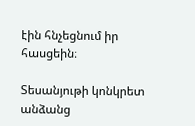էին հնչեցնում իր հասցեին։

Տեսանյութի կոնկրետ անձանց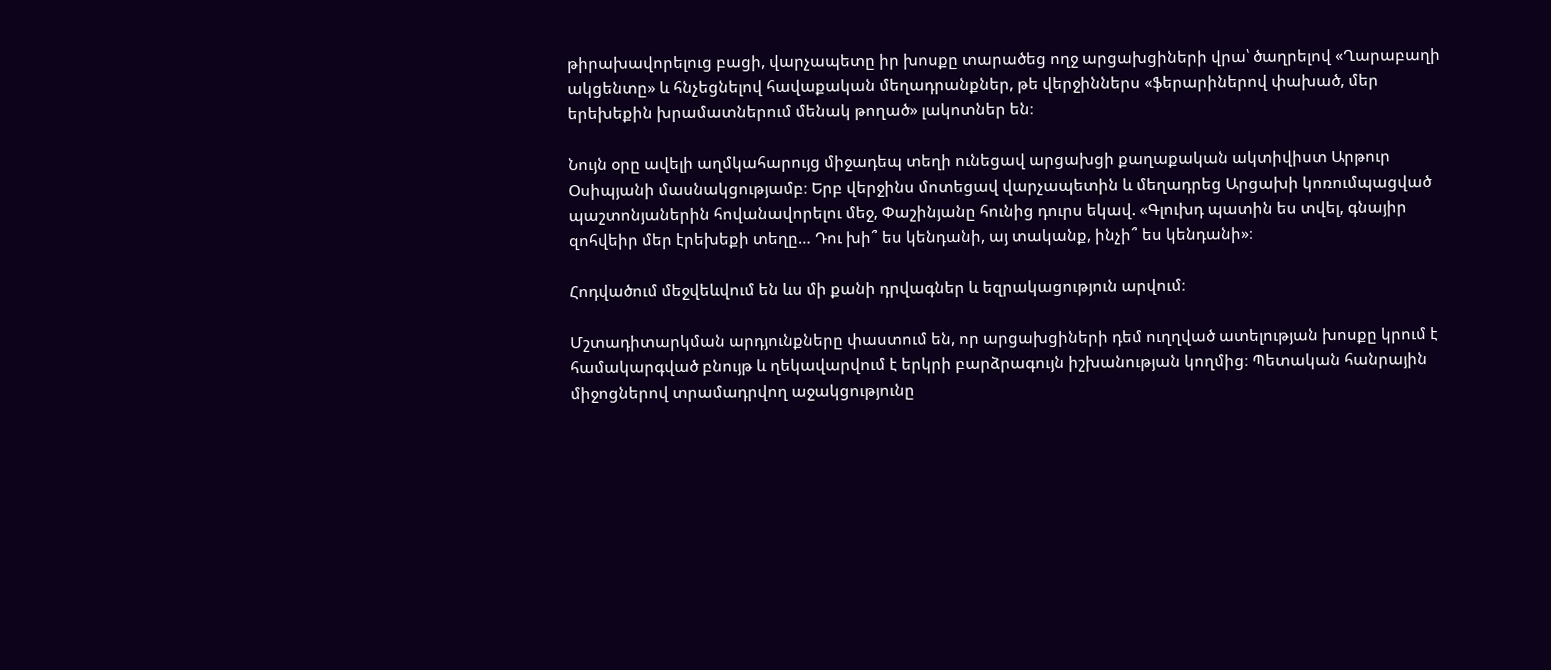թիրախավորելուց բացի, վարչապետը իր խոսքը տարածեց ողջ արցախցիների վրա՝ ծաղրելով «Ղարաբաղի ակցենտը» և հնչեցնելով հավաքական մեղադրանքներ, թե վերջիններս «ֆերարիներով փախած, մեր երեխեքին խրամատներում մենակ թողած» լակոտներ են։

Նույն օրը ավելի աղմկահարույց միջադեպ տեղի ունեցավ արցախցի քաղաքական ակտիվիստ Արթուր Օսիպյանի մասնակցությամբ։ Երբ վերջինս մոտեցավ վարչապետին և մեղադրեց Արցախի կոռումպացված պաշտոնյաներին հովանավորելու մեջ, Փաշինյանը հունից դուրս եկավ. «Գլուխդ պատին ես տվել, գնայիր զոհվեիր մեր էրեխեքի տեղը… Դու խի՞ ես կենդանի, այ տականք, ինչի՞ ես կենդանի»։

Հոդվածում մեջվեևվում են ևս մի քանի դրվագներ և եզրակացություն արվում։

Մշտադիտարկման արդյունքները փաստում են, որ արցախցիների դեմ ուղղված ատելության խոսքը կրում է համակարգված բնույթ և ղեկավարվում է երկրի բարձրագույն իշխանության կողմից։ Պետական հանրային միջոցներով տրամադրվող աջակցությունը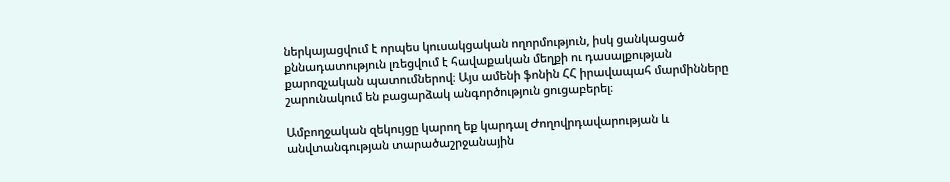ներկայացվում է որպես կուսակցական ողորմություն, իսկ ցանկացած քննադատություն լռեցվում է հավաքական մեղքի ու դասալքության քարոզչական պատումներով։ Այս ամենի ֆոնին ՀՀ իրավապահ մարմինները շարունակում են բացարձակ անգործություն ցուցաբերել։

Ամբողջական զեկույցը կարող եք կարդալ Ժողովրդավարության և անվտանգության տարածաշրջանային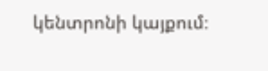կենտրոնի կայքում։